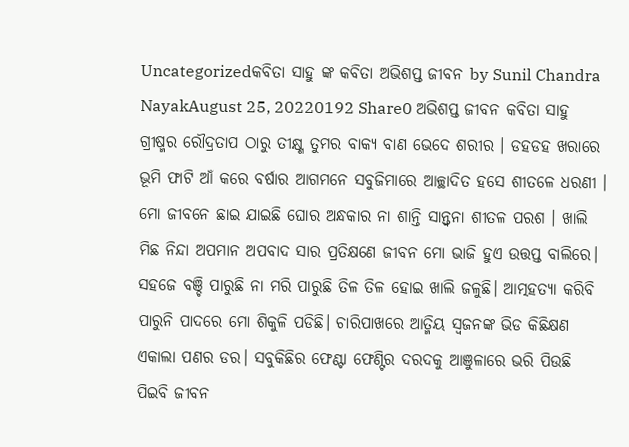Uncategorizedକବିତା ସାହୁ ଙ୍କ କବିତା ଅଭିଶପ୍ତ ଜୀବନ by Sunil Chandra NayakAugust 25, 20220192 Share0 ଅଭିଶପ୍ତ ଜୀବନ କବିତା ସାହୁ ଗ୍ରୀଷ୍ମର ରୌଦ୍ରତାପ ଠାରୁ ତୀକ୍ଷ୍ଣ ତୁମର ବାକ୍ଯ ବାଣ ଭେଦେ ଶରୀର । ଡହଡହ ଖରାରେ ଭୂମି ଫାଟି ଆଁ କରେ ବର୍ଷାର ଆଗମନେ ସବୁଜିମାରେ ଆଚ୍ଛାଦିତ ହସେ ଶୀତଳେ ଧରଣୀ । ମୋ ଜୀବନେ ଛାଇ ଯାଇଛି ଘୋର ଅନ୍ଧକାର ନା ଶାନ୍ତି ସାନ୍ତ୍ବନା ଶୀତଳ ପରଶ । ଖାଲି ମିଛ ନିନ୍ଦା ଅପମାନ ଅପବାଦ ସାର ପ୍ରତିକ୍ଷଣେ ଜୀବନ ମୋ ଭାଜି ହୁଏ ଉତ୍ତପ୍ତ ବାଲିରେ। ସହଜେ ବଞ୍ଚି ପାରୁଛି ନା ମରି ପାରୁଛି ତିଳ ତିଳ ହୋଇ ଖାଲି ଜଳୁଛି। ଆତ୍ମହତ୍ୟା କରିବି ପାରୁନି ପାଦରେ ମୋ ଶିକୁଳି ପଡିଛି। ଚାରିପାଖରେ ଆତ୍ମିୟ ସ୍ବଜନଙ୍କ ଭିଡ କିଛିକ୍ଷଣ ଏକାଲା ପଣର ଡର। ସବୁକିଛିର ଫେଣ୍ଟା ଫେଣ୍ଟିର ଦରଦକୁ ଆଞୁଳାରେ ଭରି ପିଉଛି ପିଇବି ଜୀବନ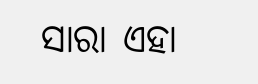ସାରା ଏହା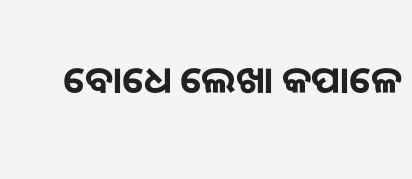ବୋଧେ ଲେଖା କପାଳେ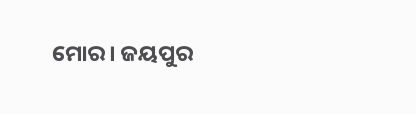ମୋର। ଜୟପୁର